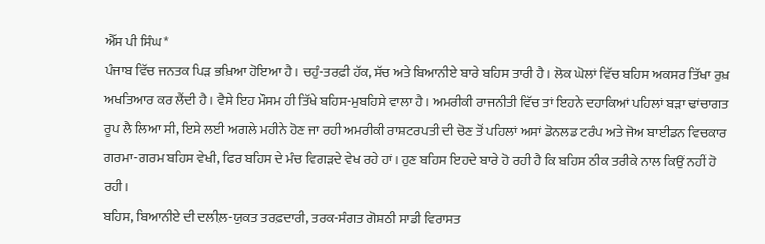ਐੱਸ ਪੀ ਸਿੰਘ*
ਪੰਜਾਬ ਵਿੱਚ ਜਨਤਕ ਪਿੜ ਭਖ਼ਿਆ ਹੋਇਆ ਹੈ। ਚਹੁੰ-ਤਰਫ਼ੀ ਹੱਕ, ਸੱਚ ਅਤੇ ਬਿਆਨੀਏ ਬਾਰੇ ਬਹਿਸ ਤਾਰੀ ਹੈ। ਲੋਕ ਘੋਲਾਂ ਵਿੱਚ ਬਹਿਸ ਅਕਸਰ ਤਿੱਖਾ ਰੁਖ਼ ਅਖਤਿਆਰ ਕਰ ਲੈਂਦੀ ਹੈ। ਵੈਸੇ ਇਹ ਮੌਸਮ ਹੀ ਤਿੱਖੇ ਬਹਿਸ-ਮੁਬਹਿਸੇ ਵਾਲਾ ਹੈ। ਅਮਰੀਕੀ ਰਾਜਨੀਤੀ ਵਿੱਚ ਤਾਂ ਇਹਨੇ ਦਹਾਕਿਆਂ ਪਹਿਲਾਂ ਬੜਾ ਢਾਂਚਾਗਤ ਰੂਪ ਲੈ ਲਿਆ ਸੀ, ਇਸੇ ਲਈ ਅਗਲੇ ਮਹੀਨੇ ਹੋਣ ਜਾ ਰਹੀ ਅਮਰੀਕੀ ਰਾਸ਼ਟਰਪਤੀ ਦੀ ਚੋਣ ਤੋਂ ਪਹਿਲਾਂ ਅਸਾਂ ਡੋਨਲਡ ਟਰੰਪ ਅਤੇ ਜੋਅ ਬਾਈਡਨ ਵਿਚਕਾਰ ਗਰਮਾ-ਗਰਮ ਬਹਿਸ ਵੇਖੀ, ਫਿਰ ਬਹਿਸ ਦੇ ਮੰਚ ਵਿਗੜਦੇ ਵੇਖ ਰਹੇ ਹਾਂ। ਹੁਣ ਬਹਿਸ ਇਹਦੇ ਬਾਰੇ ਹੋ ਰਹੀ ਹੈ ਕਿ ਬਹਿਸ ਠੀਕ ਤਰੀਕੇ ਨਾਲ ਕਿਉਂ ਨਹੀਂ ਹੋ ਰਹੀ।
ਬਹਿਸ, ਬਿਆਨੀਏ ਦੀ ਦਲੀਲ਼-ਯੁਕਤ ਤਰਫ਼ਦਾਰੀ, ਤਰਕ-ਸੰਗਤ ਗੋਸ਼ਠੀ ਸਾਡੀ ਵਿਰਾਸਤ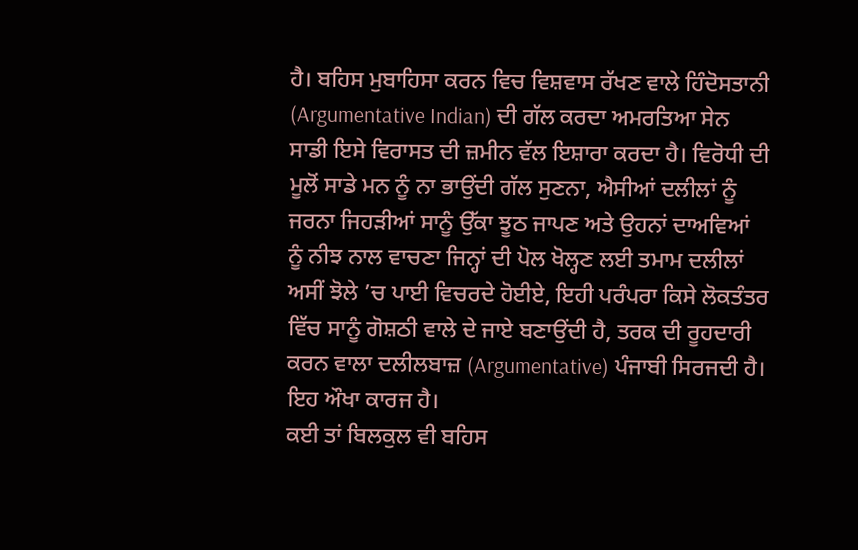ਹੈ। ਬਹਿਸ ਮੁਬਾਹਿਸਾ ਕਰਨ ਵਿਚ ਵਿਸ਼ਵਾਸ ਰੱਖਣ ਵਾਲੇ ਹਿੰਦੋਸਤਾਨੀ (Argumentative Indian) ਦੀ ਗੱਲ ਕਰਦਾ ਅਮਰਤਿਆ ਸੇਨ ਸਾਡੀ ਇਸੇ ਵਿਰਾਸਤ ਦੀ ਜ਼ਮੀਨ ਵੱਲ ਇਸ਼ਾਰਾ ਕਰਦਾ ਹੈ। ਵਿਰੋਧੀ ਦੀ ਮੂਲੋਂ ਸਾਡੇ ਮਨ ਨੂੰ ਨਾ ਭਾਉਂਦੀ ਗੱਲ ਸੁਣਨਾ, ਐਸੀਆਂ ਦਲੀਲਾਂ ਨੂੰ ਜਰਨਾ ਜਿਹੜੀਆਂ ਸਾਨੂੰ ਉੱਕਾ ਝੂਠ ਜਾਪਣ ਅਤੇ ਉਹਨਾਂ ਦਾਅਵਿਆਂ ਨੂੰ ਨੀਝ ਨਾਲ ਵਾਚਣਾ ਜਿਨ੍ਹਾਂ ਦੀ ਪੋਲ ਖੋਲ੍ਹਣ ਲਈ ਤਮਾਮ ਦਲੀਲਾਂ ਅਸੀਂ ਝੋਲੇ ’ਚ ਪਾਈ ਵਿਚਰਦੇ ਹੋਈਏ, ਇਹੀ ਪਰੰਪਰਾ ਕਿਸੇ ਲੋਕਤੰਤਰ ਵਿੱਚ ਸਾਨੂੰ ਗੋਸ਼ਠੀ ਵਾਲੇ ਦੇ ਜਾਏ ਬਣਾਉਂਦੀ ਹੈ, ਤਰਕ ਦੀ ਰੂਹਦਾਰੀ ਕਰਨ ਵਾਲਾ ਦਲੀਲਬਾਜ਼ (Argumentative) ਪੰਜਾਬੀ ਸਿਰਜਦੀ ਹੈ। ਇਹ ਔਖਾ ਕਾਰਜ ਹੈ।
ਕਈ ਤਾਂ ਬਿਲਕੁਲ ਵੀ ਬਹਿਸ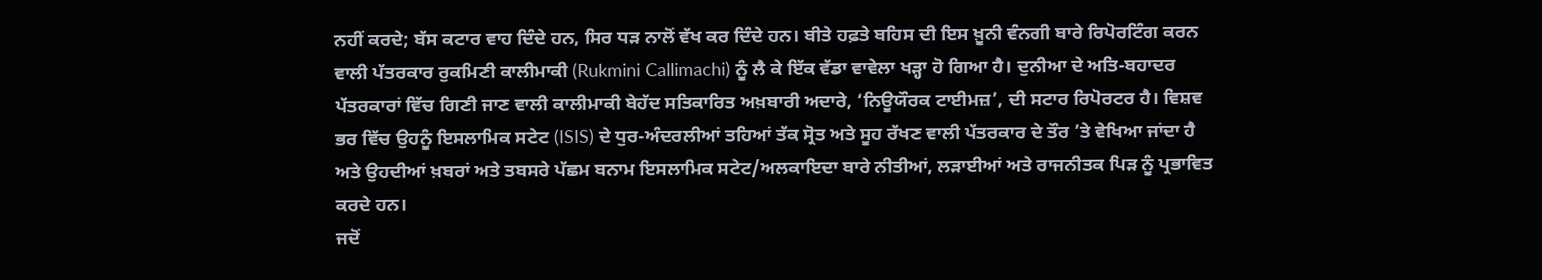ਨਹੀਂ ਕਰਦੇ; ਬੱਸ ਕਟਾਰ ਵਾਹ ਦਿੰਦੇ ਹਨ, ਸਿਰ ਧੜ ਨਾਲੋਂ ਵੱਖ ਕਰ ਦਿੰਦੇ ਹਨ। ਬੀਤੇ ਹਫ਼ਤੇ ਬਹਿਸ ਦੀ ਇਸ ਖ਼ੂਨੀ ਵੰਨਗੀ ਬਾਰੇ ਰਿਪੋਰਟਿੰਗ ਕਰਨ ਵਾਲੀ ਪੱਤਰਕਾਰ ਰੁਕਮਿਣੀ ਕਾਲੀਮਾਕੀ (Rukmini Callimachi) ਨੂੰ ਲੈ ਕੇ ਇੱਕ ਵੱਡਾ ਵਾਵੇਲਾ ਖੜ੍ਹਾ ਹੋ ਗਿਆ ਹੈ। ਦੁਨੀਆ ਦੇ ਅਤਿ-ਬਹਾਦਰ ਪੱਤਰਕਾਰਾਂ ਵਿੱਚ ਗਿਣੀ ਜਾਣ ਵਾਲੀ ਕਾਲੀਮਾਕੀ ਬੇਹੱਦ ਸਤਿਕਾਰਿਤ ਅਖ਼ਬਾਰੀ ਅਦਾਰੇ, ‘ਨਿਊਯੌਰਕ ਟਾਈਮਜ਼’, ਦੀ ਸਟਾਰ ਰਿਪੋਰਟਰ ਹੈ। ਵਿਸ਼ਵ ਭਰ ਵਿੱਚ ਉਹਨੂੰ ਇਸਲਾਮਿਕ ਸਟੇਟ (ISIS) ਦੇ ਧੁਰ-ਅੰਦਰਲੀਆਂ ਤਹਿਆਂ ਤੱਕ ਸ੍ਰੋਤ ਅਤੇ ਸੂਹ ਰੱਖਣ ਵਾਲੀ ਪੱਤਰਕਾਰ ਦੇ ਤੌਰ ’ਤੇ ਵੇਖਿਆ ਜਾਂਦਾ ਹੈ ਅਤੇ ਉਹਦੀਆਂ ਖ਼ਬਰਾਂ ਅਤੇ ਤਬਸਰੇ ਪੱਛਮ ਬਨਾਮ ਇਸਲਾਮਿਕ ਸਟੇਟ/ਅਲਕਾਇਦਾ ਬਾਰੇ ਨੀਤੀਆਂ, ਲੜਾਈਆਂ ਅਤੇ ਰਾਜਨੀਤਕ ਪਿੜ ਨੂੰ ਪ੍ਰਭਾਵਿਤ ਕਰਦੇ ਹਨ।
ਜਦੋਂ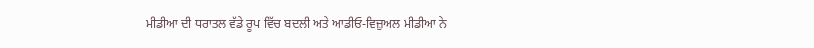ਮੀਡੀਆ ਦੀ ਧਰਾਤਲ ਵੱਡੇ ਰੂਪ ਵਿੱਚ ਬਦਲੀ ਅਤੇ ਆਡੀਓ-ਵਿਜ਼ੁਅਲ ਮੀਡੀਆ ਨੇ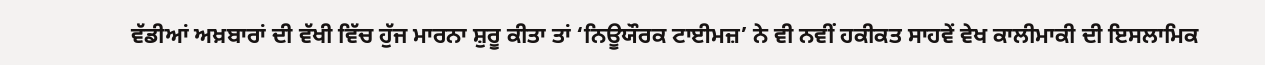ਵੱਡੀਆਂ ਅਖ਼ਬਾਰਾਂ ਦੀ ਵੱਖੀ ਵਿੱਚ ਹੁੱਜ ਮਾਰਨਾ ਸ਼ੁਰੂ ਕੀਤਾ ਤਾਂ ‘ਨਿਊਯੌਰਕ ਟਾਈਮਜ਼’ ਨੇ ਵੀ ਨਵੀਂ ਹਕੀਕਤ ਸਾਹਵੇਂ ਵੇਖ ਕਾਲੀਮਾਕੀ ਦੀ ਇਸਲਾਮਿਕ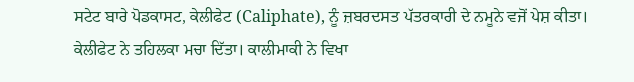ਸਟੇਟ ਬਾਰੇ ਪੋਡਕਾਸਟ, ਕੇਲੀਫੇਟ (Caliphate), ਨੂੰ ਜ਼ਬਰਦਸਤ ਪੱਤਰਕਾਰੀ ਦੇ ਨਮੂਨੇ ਵਜੋਂ ਪੇਸ਼ ਕੀਤਾ। ਕੇਲੀਫੇਟ ਨੇ ਤਹਿਲਕਾ ਮਚਾ ਦਿੱਤਾ। ਕਾਲੀਮਾਕੀ ਨੇ ਵਿਖਾ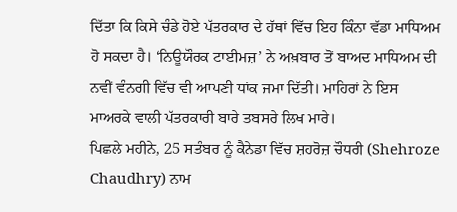ਦਿੱਤਾ ਕਿ ਕਿਸੇ ਚੰਡੇ ਹੋਏ ਪੱਤਰਕਾਰ ਦੇ ਹੱਥਾਂ ਵਿੱਚ ਇਹ ਕਿੰਨਾ ਵੱਡਾ ਮਾਧਿਅਮ ਹੋ ਸਕਦਾ ਹੈ। ‘ਨਿਊਯੌਰਕ ਟਾਈਮਜ਼’ ਨੇ ਅਖ਼ਬਾਰ ਤੋਂ ਬਾਅਦ ਮਾਧਿਅਮ ਦੀ ਨਵੀਂ ਵੰਨਗੀ ਵਿੱਚ ਵੀ ਆਪਣੀ ਧਾਂਕ ਜਮਾ ਦਿੱਤੀ। ਮਾਹਿਰਾਂ ਨੇ ਇਸ ਮਾਅਰਕੇ ਵਾਲੀ ਪੱਤਰਕਾਰੀ ਬਾਰੇ ਤਬਸਰੇ ਲਿਖ ਮਾਰੇ।
ਪਿਛਲੇ ਮਹੀਨੇ, 25 ਸਤੰਬਰ ਨੂੰ ਕੈਨੇਡਾ ਵਿੱਚ ਸ਼ਹਰੋਜ਼ ਚੌਧਰੀ (Shehroze Chaudhry) ਨਾਮ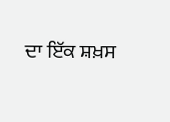ਦਾ ਇੱਕ ਸ਼ਖ਼ਸ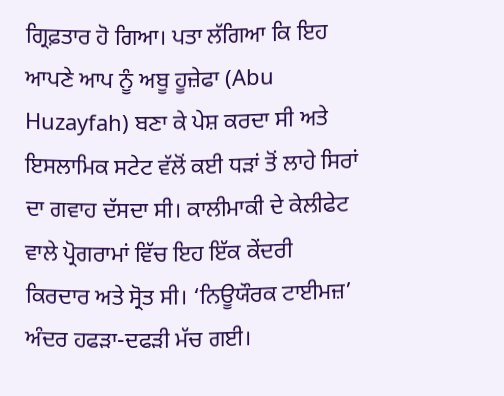ਗ੍ਰਿਫ਼ਤਾਰ ਹੋ ਗਿਆ। ਪਤਾ ਲੱਗਿਆ ਕਿ ਇਹ ਆਪਣੇ ਆਪ ਨੂੰ ਅਬੂ ਹੂਜ਼ੇਫਾ (Abu Huzayfah) ਬਣਾ ਕੇ ਪੇਸ਼ ਕਰਦਾ ਸੀ ਅਤੇ ਇਸਲਾਮਿਕ ਸਟੇਟ ਵੱਲੋਂ ਕਈ ਧੜਾਂ ਤੋਂ ਲਾਹੇ ਸਿਰਾਂ ਦਾ ਗਵਾਹ ਦੱਸਦਾ ਸੀ। ਕਾਲੀਮਾਕੀ ਦੇ ਕੇਲੀਫੇਟ ਵਾਲੇ ਪ੍ਰੋਗਰਾਮਾਂ ਵਿੱਚ ਇਹ ਇੱਕ ਕੇਂਦਰੀ ਕਿਰਦਾਰ ਅਤੇ ਸ੍ਰੋਤ ਸੀ। ‘ਨਿਊਯੌਰਕ ਟਾਈਮਜ਼’ ਅੰਦਰ ਹਫੜਾ-ਦਫੜੀ ਮੱਚ ਗਈ।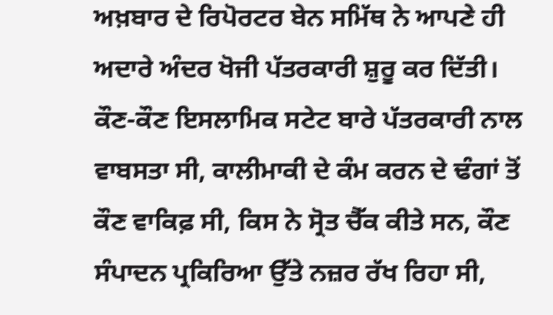ਅਖ਼ਬਾਰ ਦੇ ਰਿਪੋਰਟਰ ਬੇਨ ਸਮਿੱਥ ਨੇ ਆਪਣੇ ਹੀ ਅਦਾਰੇ ਅੰਦਰ ਖੋਜੀ ਪੱਤਰਕਾਰੀ ਸ਼ੁਰੂ ਕਰ ਦਿੱਤੀ। ਕੌਣ-ਕੌਣ ਇਸਲਾਮਿਕ ਸਟੇਟ ਬਾਰੇ ਪੱਤਰਕਾਰੀ ਨਾਲ ਵਾਬਸਤਾ ਸੀ, ਕਾਲੀਮਾਕੀ ਦੇ ਕੰਮ ਕਰਨ ਦੇ ਢੰਗਾਂ ਤੋਂ ਕੌਣ ਵਾਕਿਫ਼ ਸੀ, ਕਿਸ ਨੇ ਸ੍ਰੋਤ ਚੈੱਕ ਕੀਤੇ ਸਨ, ਕੌਣ ਸੰਪਾਦਨ ਪ੍ਰਕਿਰਿਆ ਉੱਤੇ ਨਜ਼ਰ ਰੱਖ ਰਿਹਾ ਸੀ,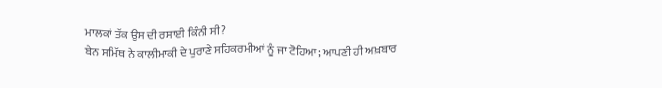ਮਾਲਕਾਂ ਤੱਕ ਉਸ ਦੀ ਰਸਾਈ ਕਿੰਨੀ ਸੀ?
ਬੇਨ ਸਮਿੱਥ ਨੇ ਕਾਲੀਮਾਕੀ ਦੇ ਪੁਰਾਣੇ ਸਹਿਕਰਮੀਆਂ ਨੂੰ ਜਾ ਟੋਹਿਆ; ਆਪਣੀ ਹੀ ਅਖ਼ਬਾਰ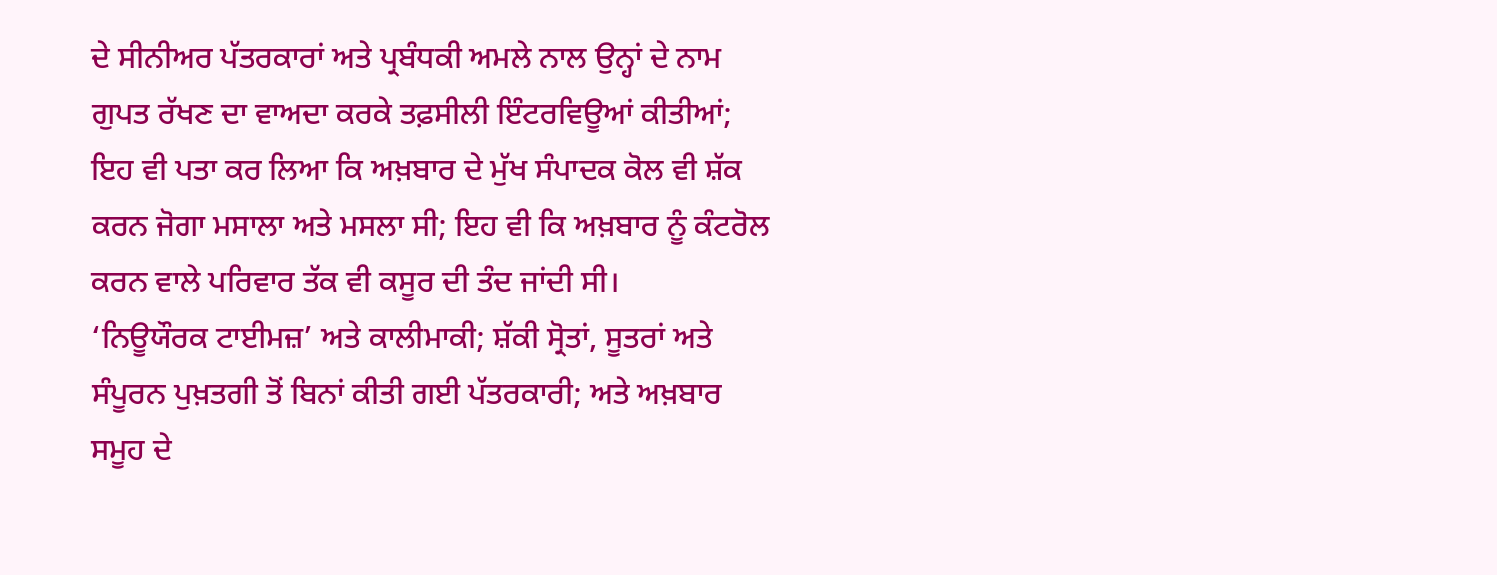ਦੇ ਸੀਨੀਅਰ ਪੱਤਰਕਾਰਾਂ ਅਤੇ ਪ੍ਰਬੰਧਕੀ ਅਮਲੇ ਨਾਲ ਉਨ੍ਹਾਂ ਦੇ ਨਾਮ ਗੁਪਤ ਰੱਖਣ ਦਾ ਵਾਅਦਾ ਕਰਕੇ ਤਫ਼ਸੀਲੀ ਇੰਟਰਵਿਊਆਂ ਕੀਤੀਆਂ; ਇਹ ਵੀ ਪਤਾ ਕਰ ਲਿਆ ਕਿ ਅਖ਼ਬਾਰ ਦੇ ਮੁੱਖ ਸੰਪਾਦਕ ਕੋਲ ਵੀ ਸ਼ੱਕ ਕਰਨ ਜੋਗਾ ਮਸਾਲਾ ਅਤੇ ਮਸਲਾ ਸੀ; ਇਹ ਵੀ ਕਿ ਅਖ਼ਬਾਰ ਨੂੰ ਕੰਟਰੋਲ ਕਰਨ ਵਾਲੇ ਪਰਿਵਾਰ ਤੱਕ ਵੀ ਕਸੂਰ ਦੀ ਤੰਦ ਜਾਂਦੀ ਸੀ।
‘ਨਿਊਯੌਰਕ ਟਾਈਮਜ਼’ ਅਤੇ ਕਾਲੀਮਾਕੀ; ਸ਼ੱਕੀ ਸ੍ਰੋਤਾਂ, ਸੂਤਰਾਂ ਅਤੇ ਸੰਪੂਰਨ ਪੁਖ਼ਤਗੀ ਤੋਂ ਬਿਨਾਂ ਕੀਤੀ ਗਈ ਪੱਤਰਕਾਰੀ; ਅਤੇ ਅਖ਼ਬਾਰ ਸਮੂਹ ਦੇ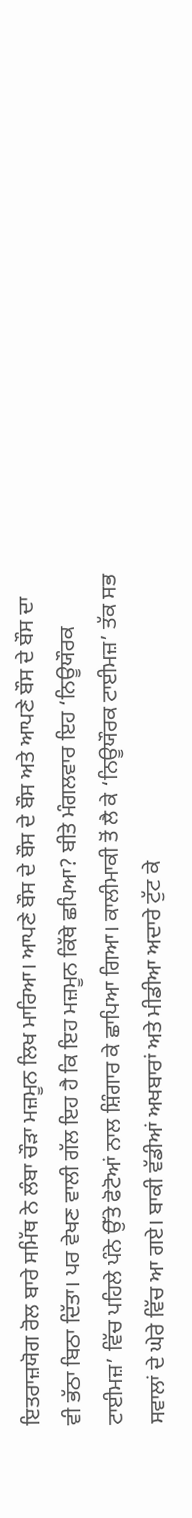ਇਤਰਾਜ਼ਯੋਗ ਰੋਲ ਬਾਰੇ ਸਮਿੱਥ ਨੇ ਲੰਬਾ ਚੌੜਾ ਮਜ਼ਮੂਨ ਲਿਖ ਮਾਰਿਆ। ਆਪਣੇ ਬੌਸ ਦੇ ਬੌਸ ਦੇ ਬੌਸ ਅਤੇ ਆਪਣੇ ਬੌਸ ਦੇ ਬੌਸ ਦਾ ਵੀ ਭੱਠਾ ਬਿਠਾ ਦਿੱਤਾ। ਪਰ ਵੇਖਣ ਵਾਲੀ ਗੱਲ ਇਹ ਹੈ ਕਿ ਇਹ ਮਜ਼ਮੂਨ ਕਿੱਥੇ ਛਪਿਆ? ਬੀਤੇ ਮੰਗਲਵਾਰ ਇਹ ‘ਨਿਊਯੌਰਕ ਟਾਈਮਜ਼’ ਵਿੱਚ ਪਹਿਲੇ ਪੰਨੇ ਉੱਤੇ ਫੋਟੋਆਂ ਨਾਲ ਸ਼ਿੰਗਾਰ ਕੇ ਛਾਪਿਆ ਗਿਆ। ਕਾਲੀਮਾਕੀ ਤੋਂ ਲੈ ਕੇ ‘ਨਿਊਯੌਰਕ ਟਾਈਮਜ਼’ ਤੱਕ ਸਭ ਸਵਾਲਾਂ ਦੇ ਘੇਰੇ ਵਿੱਚ ਆ ਗਏ। ਬਾਕੀ ਵੱਡੀਆਂ ਅਖਬਾਰਾਂ ਅਤੇ ਮੀਡੀਆ ਅਦਾਰੇ ਟੁੱਟ ਕੇ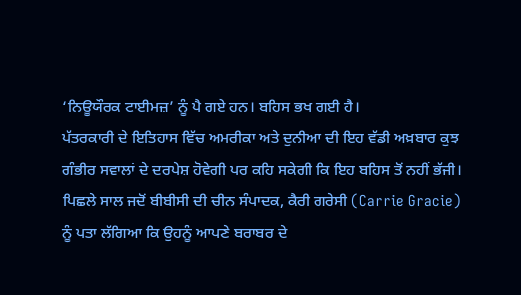‘ਨਿਊਯੌਰਕ ਟਾਈਮਜ਼’ ਨੂੰ ਪੈ ਗਏ ਹਨ। ਬਹਿਸ ਭਖ ਗਈ ਹੈ।
ਪੱਤਰਕਾਰੀ ਦੇ ਇਤਿਹਾਸ ਵਿੱਚ ਅਮਰੀਕਾ ਅਤੇ ਦੁਨੀਆ ਦੀ ਇਹ ਵੱਡੀ ਅਖ਼ਬਾਰ ਕੁਝ ਗੰਭੀਰ ਸਵਾਲਾਂ ਦੇ ਦਰਪੇਸ਼ ਹੋਵੇਗੀ ਪਰ ਕਹਿ ਸਕੇਗੀ ਕਿ ਇਹ ਬਹਿਸ ਤੋਂ ਨਹੀਂ ਭੱਜੀ।
ਪਿਛਲੇ ਸਾਲ ਜਦੋਂ ਬੀਬੀਸੀ ਦੀ ਚੀਨ ਸੰਪਾਦਕ, ਕੈਰੀ ਗਰੇਸੀ (Carrie Gracie) ਨੂੰ ਪਤਾ ਲੱਗਿਆ ਕਿ ਉਹਨੂੰ ਆਪਣੇ ਬਰਾਬਰ ਦੇ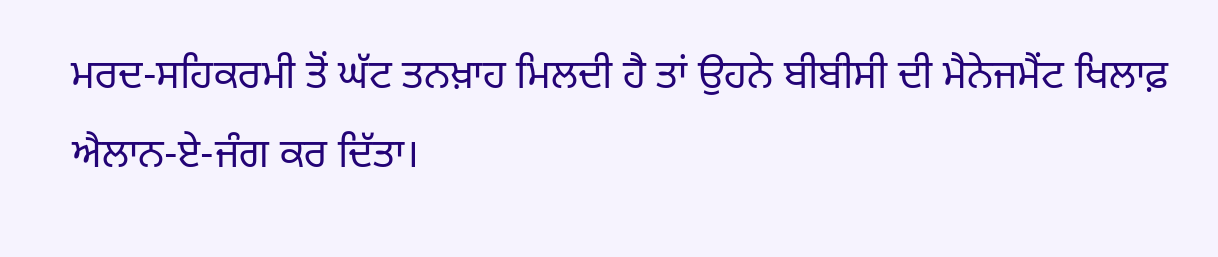ਮਰਦ-ਸਹਿਕਰਮੀ ਤੋਂ ਘੱਟ ਤਨਖ਼ਾਹ ਮਿਲਦੀ ਹੈ ਤਾਂ ਉਹਨੇ ਬੀਬੀਸੀ ਦੀ ਮੈਨੇਜਮੈਂਟ ਖਿਲਾਫ਼ ਐਲਾਨ-ਏ-ਜੰਗ ਕਰ ਦਿੱਤਾ।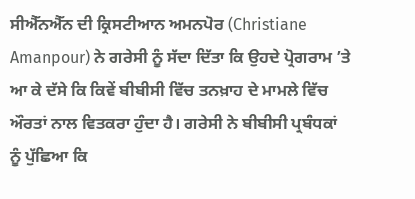ਸੀਐੱਨਐੱਨ ਦੀ ਕ੍ਰਿਸਟੀਆਨ ਅਮਨਪੋਰ (Christiane Amanpour) ਨੇ ਗਰੇਸੀ ਨੂੰ ਸੱਦਾ ਦਿੱਤਾ ਕਿ ਉਹਦੇ ਪ੍ਰੋਗਰਾਮ ’ਤੇ ਆ ਕੇ ਦੱਸੇ ਕਿ ਕਿਵੇਂ ਬੀਬੀਸੀ ਵਿੱਚ ਤਨਖ਼ਾਹ ਦੇ ਮਾਮਲੇ ਵਿੱਚ ਔਰਤਾਂ ਨਾਲ ਵਿਤਕਰਾ ਹੁੰਦਾ ਹੈ। ਗਰੇਸੀ ਨੇ ਬੀਬੀਸੀ ਪ੍ਰਬੰਧਕਾਂ ਨੂੰ ਪੁੱਛਿਆ ਕਿ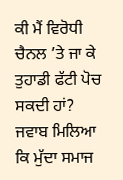ਕੀ ਮੈਂ ਵਿਰੋਧੀ ਚੈਨਲ ’ਤੇ ਜਾ ਕੇ ਤੁਹਾਡੀ ਫੱਟੀ ਪੋਚ ਸਕਦੀ ਹਾਂ? ਜਵਾਬ ਮਿਲਿਆ ਕਿ ਮੁੱਦਾ ਸਮਾਜ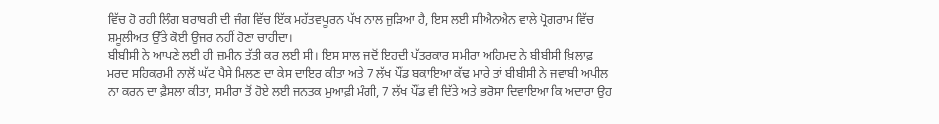ਵਿੱਚ ਹੋ ਰਹੀ ਲਿੰਗ ਬਰਾਬਰੀ ਦੀ ਜੰਗ ਵਿੱਚ ਇੱਕ ਮਹੱਤਵਪੂਰਨ ਪੱਖ ਨਾਲ ਜੁੜਿਆ ਹੈ, ਇਸ ਲਈ ਸੀਐਨਐਨ ਵਾਲੇ ਪ੍ਰੋਗਰਾਮ ਵਿੱਚ ਸ਼ਮੂਲੀਅਤ ਉੱਤੇ ਕੋਈ ਉਜਰ ਨਹੀਂ ਹੋਣਾ ਚਾਹੀਦਾ।
ਬੀਬੀਸੀ ਨੇ ਆਪਣੇ ਲਈ ਹੀ ਜ਼ਮੀਨ ਤੱਤੀ ਕਰ ਲਈ ਸੀ। ਇਸ ਸਾਲ ਜਦੋਂ ਇਹਦੀ ਪੱਤਰਕਾਰ ਸਮੀਰਾ ਅਹਿਮਦ ਨੇ ਬੀਬੀਸੀ ਖ਼ਿਲਾਫ਼ ਮਰਦ ਸਹਿਕਰਮੀ ਨਾਲੋਂ ਘੱਟ ਪੈਸੇ ਮਿਲਣ ਦਾ ਕੇਸ ਦਾਇਰ ਕੀਤਾ ਅਤੇ 7 ਲੱਖ ਪੌਂਡ ਬਕਾਇਆ ਕੱਢ ਮਾਰੇ ਤਾਂ ਬੀਬੀਸੀ ਨੇ ਜਵਾਬੀ ਅਪੀਲ ਨਾ ਕਰਨ ਦਾ ਫ਼ੈਸਲਾ ਕੀਤਾ, ਸਮੀਰਾ ਤੋਂ ਹੋਏ ਲਈ ਜਨਤਕ ਮੁਆਫ਼ੀ ਮੰਗੀ, 7 ਲੱਖ ਪੌਂਡ ਵੀ ਦਿੱਤੇ ਅਤੇ ਭਰੋਸਾ ਦਿਵਾਇਆ ਕਿ ਅਦਾਰਾ ਉਹ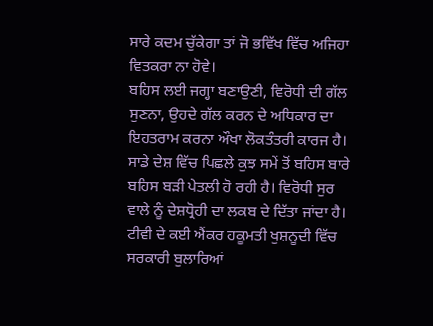ਸਾਰੇ ਕਦਮ ਚੁੱਕੇਗਾ ਤਾਂ ਜੋ ਭਵਿੱਖ ਵਿੱਚ ਅਜਿਹਾ ਵਿਤਕਰਾ ਨਾ ਹੋਵੇ।
ਬਹਿਸ ਲਈ ਜਗ੍ਹਾ ਬਣਾਉਣੀ, ਵਿਰੋਧੀ ਦੀ ਗੱਲ ਸੁਣਨਾ, ਉਹਦੇ ਗੱਲ ਕਰਨ ਦੇ ਅਧਿਕਾਰ ਦਾ ਇਹਤਰਾਮ ਕਰਨਾ ਔਖਾ ਲੋਕਤੰਤਰੀ ਕਾਰਜ ਹੈ।
ਸਾਡੇ ਦੇਸ਼ ਵਿੱਚ ਪਿਛਲੇ ਕੁਝ ਸਮੇਂ ਤੋਂ ਬਹਿਸ ਬਾਰੇ ਬਹਿਸ ਬੜੀ ਪੇਤਲੀ ਹੋ ਰਹੀ ਹੈ। ਵਿਰੋਧੀ ਸੁਰ ਵਾਲੇ ਨੂੰ ਦੇਸ਼ਧ੍ਰੋਹੀ ਦਾ ਲਕਬ ਦੇ ਦਿੱਤਾ ਜਾਂਦਾ ਹੈ। ਟੀਵੀ ਦੇ ਕਈ ਐਂਕਰ ਹਕੂਮਤੀ ਖੁਸ਼ਨੂਦੀ ਵਿੱਚ ਸਰਕਾਰੀ ਬੁਲਾਰਿਆਂ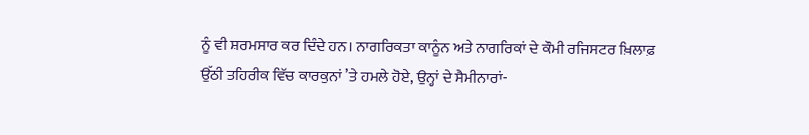ਨੂੰ ਵੀ ਸ਼ਰਮਸਾਰ ਕਰ ਦਿੰਦੇ ਹਨ। ਨਾਗਰਿਕਤਾ ਕਾਨੂੰਨ ਅਤੇ ਨਾਗਰਿਕਾਂ ਦੇ ਕੌਮੀ ਰਜਿਸਟਰ ਖ਼ਿਲਾਫ਼ ਉੱਠੀ ਤਹਿਰੀਕ ਵਿੱਚ ਕਾਰਕੁਨਾਂ ’ਤੇ ਹਮਲੇ ਹੋਏ, ਉਨ੍ਹਾਂ ਦੇ ਸੈਮੀਨਾਰਾਂ-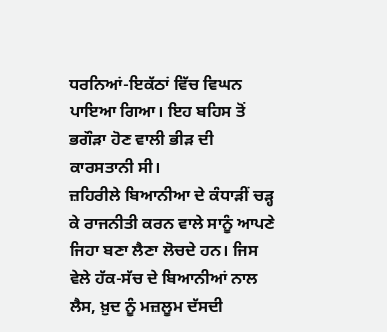ਧਰਨਿਆਂ-ਇਕੱਠਾਂ ਵਿੱਚ ਵਿਘਨ ਪਾਇਆ ਗਿਆ। ਇਹ ਬਹਿਸ ਤੋਂ ਭਗੌੜਾ ਹੋਣ ਵਾਲੀ ਭੀੜ ਦੀ ਕਾਰਸਤਾਨੀ ਸੀ।
ਜ਼ਹਿਰੀਲੇ ਬਿਆਨੀਆ ਦੇ ਕੰਧਾੜੀਂ ਚੜ੍ਹ ਕੇ ਰਾਜਨੀਤੀ ਕਰਨ ਵਾਲੇ ਸਾਨੂੰ ਆਪਣੇ ਜਿਹਾ ਬਣਾ ਲੈਣਾ ਲੋਚਦੇ ਹਨ। ਜਿਸ ਵੇਲੇ ਹੱਕ-ਸੱਚ ਦੇ ਬਿਆਨੀਆਂ ਨਾਲ ਲੈਸ, ਖ਼ੁਦ ਨੂੰ ਮਜ਼ਲੂਮ ਦੱਸਦੀ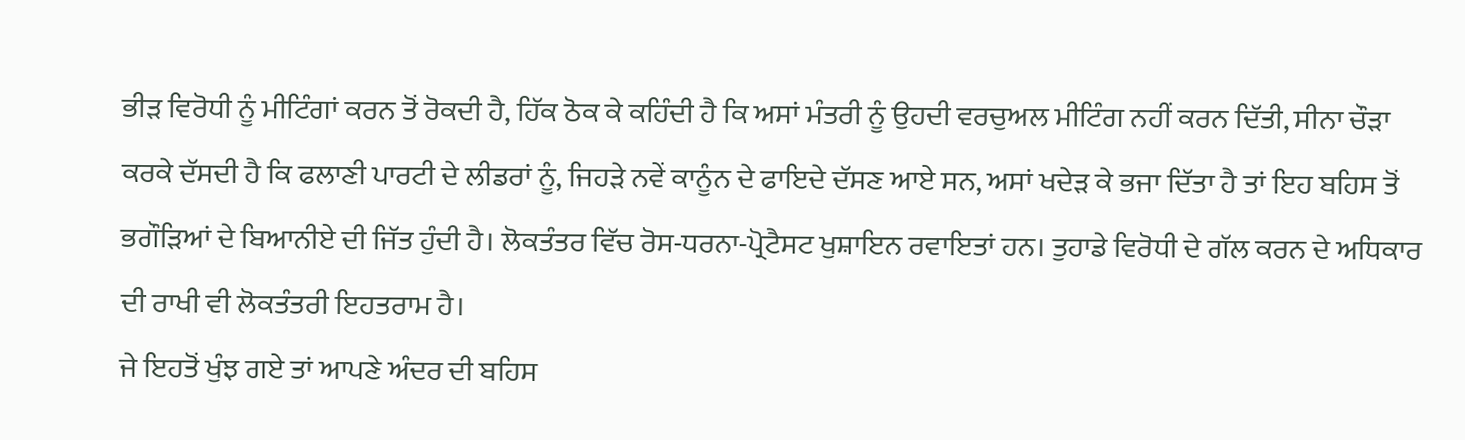ਭੀੜ ਵਿਰੋਧੀ ਨੂੰ ਮੀਟਿੰਗਾਂ ਕਰਨ ਤੋਂ ਰੋਕਦੀ ਹੈ, ਹਿੱਕ ਠੋਕ ਕੇ ਕਹਿੰਦੀ ਹੈ ਕਿ ਅਸਾਂ ਮੰਤਰੀ ਨੂੰ ਉਹਦੀ ਵਰਚੁਅਲ ਮੀਟਿੰਗ ਨਹੀਂ ਕਰਨ ਦਿੱਤੀ, ਸੀਨਾ ਚੌੜਾ ਕਰਕੇ ਦੱਸਦੀ ਹੈ ਕਿ ਫਲਾਣੀ ਪਾਰਟੀ ਦੇ ਲੀਡਰਾਂ ਨੂੰ, ਜਿਹੜੇ ਨਵੇਂ ਕਾਨੂੰਨ ਦੇ ਫਾਇਦੇ ਦੱਸਣ ਆਏ ਸਨ, ਅਸਾਂ ਖਦੇੜ ਕੇ ਭਜਾ ਦਿੱਤਾ ਹੈ ਤਾਂ ਇਹ ਬਹਿਸ ਤੋਂ ਭਗੌੜਿਆਂ ਦੇ ਬਿਆਨੀਏ ਦੀ ਜਿੱਤ ਹੁੰਦੀ ਹੈ। ਲੋਕਤੰਤਰ ਵਿੱਚ ਰੋਸ-ਧਰਨਾ-ਪ੍ਰੋਟੈਸਟ ਖੁਸ਼ਾਇਨ ਰਵਾਇਤਾਂ ਹਨ। ਤੁਹਾਡੇ ਵਿਰੋਧੀ ਦੇ ਗੱਲ ਕਰਨ ਦੇ ਅਧਿਕਾਰ ਦੀ ਰਾਖੀ ਵੀ ਲੋਕਤੰਤਰੀ ਇਹਤਰਾਮ ਹੈ।
ਜੇ ਇਹਤੋਂ ਖੁੰਝ ਗਏ ਤਾਂ ਆਪਣੇ ਅੰਦਰ ਦੀ ਬਹਿਸ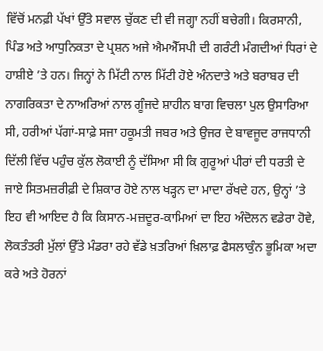ਵਿੱਚੋਂ ਮਨਫ਼ੀ ਪੱਖਾਂ ਉੱਤੇ ਸਵਾਲ ਚੁੱਕਣ ਦੀ ਵੀ ਜਗ੍ਹਾ ਨਹੀਂ ਬਚੇਗੀ। ਕਿਰਸਾਨੀ, ਪਿੰਡ ਅਤੇ ਆਧੁਨਿਕਤਾ ਦੇ ਪ੍ਰਸ਼ਨ ਅਜੇ ਐਮਐੱਸਪੀ ਦੀ ਗਰੰਟੀ ਮੰਗਦੀਆਂ ਧਿਰਾਂ ਦੇ ਹਾਸ਼ੀਏ ’ਤੇ ਹਨ। ਜਿਨ੍ਹਾਂ ਨੇ ਮਿੱਟੀ ਨਾਲ ਮਿੱਟੀ ਹੋਏ ਅੰਨਦਾਤੇ ਅਤੇ ਬਰਾਬਰ ਦੀ ਨਾਗਰਿਕਤਾ ਦੇ ਨਾਅਰਿਆਂ ਨਾਲ ਗੂੰਜਦੇ ਸ਼ਾਹੀਨ ਬਾਗ ਵਿਚਲਾ ਪੁਲ ਉਸਾਰਿਆ ਸੀ, ਹਰੀਆਂ ਪੱਗਾਂ-ਸਾਫ਼ੇ ਸਜਾ ਹਕੂਮਤੀ ਜਬਰ ਅਤੇ ਉਜਰ ਦੇ ਬਾਵਜੂਦ ਰਾਜਧਾਨੀ ਦਿੱਲੀ ਵਿੱਚ ਪਹੁੰਚ ਕੁੱਲ ਲੋਕਾਈ ਨੂੰ ਦੱਸਿਆ ਸੀ ਕਿ ਗੁਰੂਆਂ ਪੀਰਾਂ ਦੀ ਧਰਤੀ ਦੇ ਜਾਏ ਸਿਤਮਜ਼ਰੀਫ਼ੀ ਦੇ ਸ਼ਿਕਾਰ ਹੋਏ ਨਾਲ ਖੜ੍ਹਨ ਦਾ ਮਾਦਾ ਰੱਖਦੇ ਹਨ, ਉਨ੍ਹਾਂ ’ਤੇ ਇਹ ਵੀ ਆਇਦ ਹੈ ਕਿ ਕਿਸਾਨ-ਮਜ਼ਦੂਰ-ਕਾਮਿਆਂ ਦਾ ਇਹ ਅੰਦੋਲਨ ਵਡੇਰਾ ਹੋਵੇ, ਲੋਕਤੰਤਰੀ ਮੁੱਲਾਂ ਉੱਤੇ ਮੰਡਰਾ ਰਹੇ ਵੱਡੇ ਖ਼ਤਰਿਆਂ ਖ਼ਿਲਾਫ਼ ਫੈਸਲਾਕੁੰਨ ਭੂਮਿਕਾ ਅਦਾ ਕਰੇ ਅਤੇ ਹੋਰਨਾਂ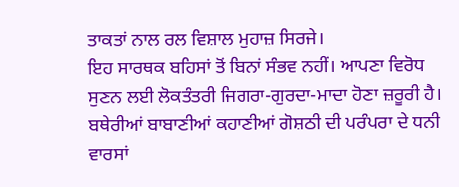ਤਾਕਤਾਂ ਨਾਲ ਰਲ ਵਿਸ਼ਾਲ ਮੁਹਾਜ਼ ਸਿਰਜੇ।
ਇਹ ਸਾਰਥਕ ਬਹਿਸਾਂ ਤੋਂ ਬਿਨਾਂ ਸੰਭਵ ਨਹੀਂ। ਆਪਣਾ ਵਿਰੋਧ ਸੁਣਨ ਲਈ ਲੋਕਤੰਤਰੀ ਜਿਗਰਾ-ਗੁਰਦਾ-ਮਾਦਾ ਹੋਣਾ ਜ਼ਰੂਰੀ ਹੈ। ਬਥੇਰੀਆਂ ਬਾਬਾਣੀਆਂ ਕਹਾਣੀਆਂ ਗੋਸ਼ਠੀ ਦੀ ਪਰੰਪਰਾ ਦੇ ਧਨੀ ਵਾਰਸਾਂ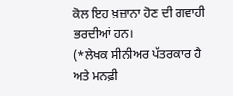ਕੋਲ ਇਹ ਖ਼ਜ਼ਾਨਾ ਹੋਣ ਦੀ ਗਵਾਹੀ ਭਰਦੀਆਂ ਹਨ।
(*ਲੇਖਕ ਸੀਨੀਅਰ ਪੱਤਰਕਾਰ ਹੈ ਅਤੇ ਮਨਫ਼ੀ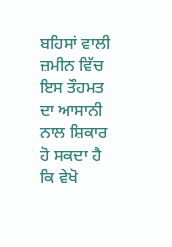ਬਹਿਸਾਂ ਵਾਲੀ ਜ਼ਮੀਨ ਵਿੱਚ ਇਸ ਤੌਹਮਤ ਦਾ ਆਸਾਨੀ ਨਾਲ ਸ਼ਿਕਾਰ ਹੋ ਸਕਦਾ ਹੈ ਕਿ ਵੇਖੋ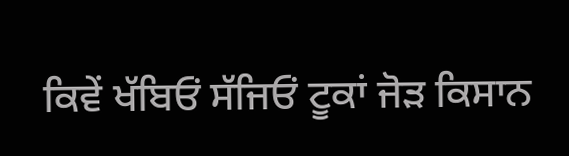ਕਿਵੇਂ ਖੱਬਿਓਂ ਸੱਜਿਓਂ ਟੂਕਾਂ ਜੋੜ ਕਿਸਾਨ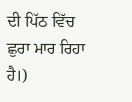ਦੀ ਪਿੱਠ ਵਿੱਚ ਛੁਰਾ ਮਾਰ ਰਿਹਾ ਹੈ।)